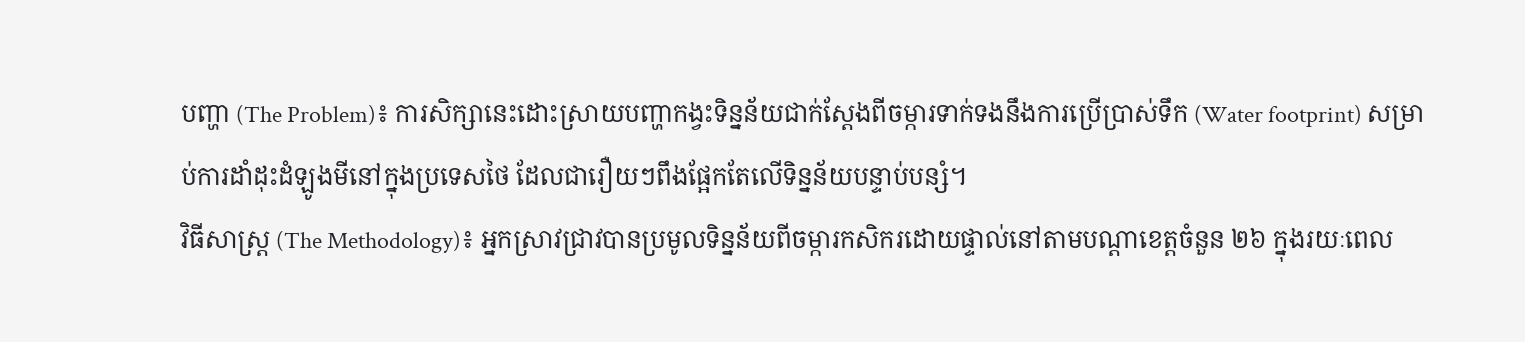បញ្ហា (The Problem)៖ ការសិក្សានេះដោះស្រាយបញ្ហាកង្វះទិន្នន័យជាក់ស្តែងពីចម្ការទាក់ទងនឹងការប្រើប្រាស់ទឹក (Water footprint) សម្រាប់ការដាំដុះដំឡូងមីនៅក្នុងប្រទេសថៃ ដែលជារឿយៗពឹងផ្អែកតែលើទិន្នន័យបន្ទាប់បន្សំ។
វិធីសាស្ត្រ (The Methodology)៖ អ្នកស្រាវជ្រាវបានប្រមូលទិន្នន័យពីចម្ការកសិករដោយផ្ទាល់នៅតាមបណ្តាខេត្តចំនួន ២៦ ក្នុងរយៈពេល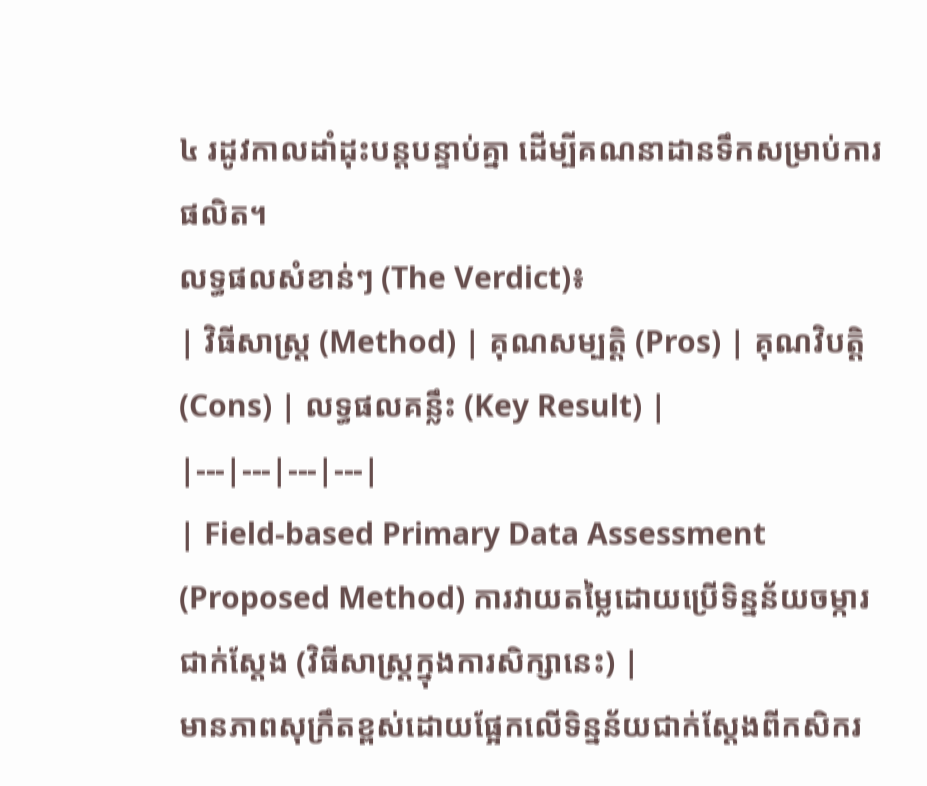៤ រដូវកាលដាំដុះបន្តបន្ទាប់គ្នា ដើម្បីគណនាដានទឹកសម្រាប់ការផលិត។
លទ្ធផលសំខាន់ៗ (The Verdict)៖
| វិធីសាស្ត្រ (Method) | គុណសម្បត្តិ (Pros) | គុណវិបត្តិ (Cons) | លទ្ធផលគន្លឹះ (Key Result) |
|---|---|---|---|
| Field-based Primary Data Assessment (Proposed Method) ការវាយតម្លៃដោយប្រើទិន្នន័យចម្ការជាក់ស្តែង (វិធីសាស្ត្រក្នុងការសិក្សានេះ) |
មានភាពសុក្រឹតខ្ពស់ដោយផ្អែកលើទិន្នន័យជាក់ស្តែងពីកសិករ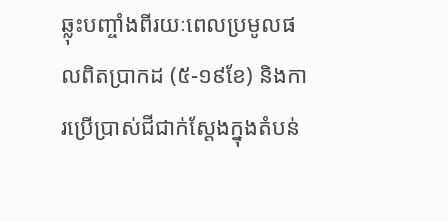ឆ្លុះបញ្ចាំងពីរយៈពេលប្រមូលផលពិតប្រាកដ (៥-១៩ខែ) និងការប្រើប្រាស់ជីជាក់ស្តែងក្នុងតំបន់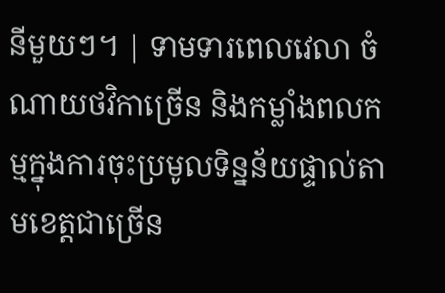នីមួយៗ។ | ទាមទារពេលវេលា ចំណាយថវិកាច្រើន និងកម្លាំងពលកម្មក្នុងការចុះប្រមូលទិន្នន័យផ្ទាល់តាមខេត្តជាច្រើន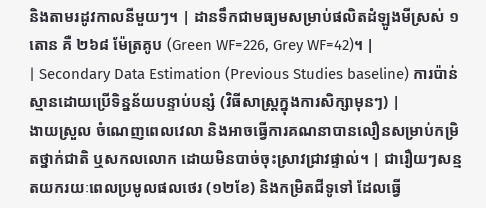និងតាមរដូវកាលនីមួយៗ។ | ដានទឹកជាមធ្យមសម្រាប់ផលិតដំឡូងមីស្រស់ ១ តោន គឺ ២៦៨ ម៉ែត្រគូប (Green WF=226, Grey WF=42)។ |
| Secondary Data Estimation (Previous Studies baseline) ការប៉ាន់ស្មានដោយប្រើទិន្នន័យបន្ទាប់បន្សំ (វិធីសាស្ត្រក្នុងការសិក្សាមុនៗ) |
ងាយស្រួល ចំណេញពេលវេលា និងអាចធ្វើការគណនាបានលឿនសម្រាប់កម្រិតថ្នាក់ជាតិ ឬសកលលោក ដោយមិនបាច់ចុះស្រាវជ្រាវផ្ទាល់។ | ជារឿយៗសន្មតយករយៈពេលប្រមូលផលថេរ (១២ខែ) និងកម្រិតជីទូទៅ ដែលធ្វើ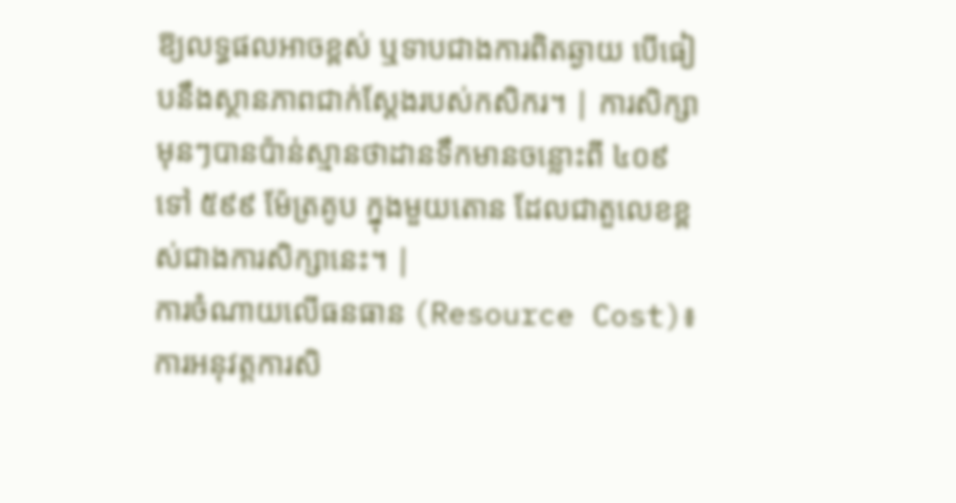ឱ្យលទ្ធផលអាចខ្ពស់ ឬទាបជាងការពិតឆ្ងាយ បើធៀបនឹងស្ថានភាពជាក់ស្តែងរបស់កសិករ។ | ការសិក្សាមុនៗបានប៉ាន់ស្មានថាដានទឹកមានចន្លោះពី ៤០៩ ទៅ ៥៩៩ ម៉ែត្រគូប ក្នុងមួយតោន ដែលជាតួលេខខ្ពស់ជាងការសិក្សានេះ។ |
ការចំណាយលើធនធាន (Resource Cost)៖ ការអនុវត្តការសិ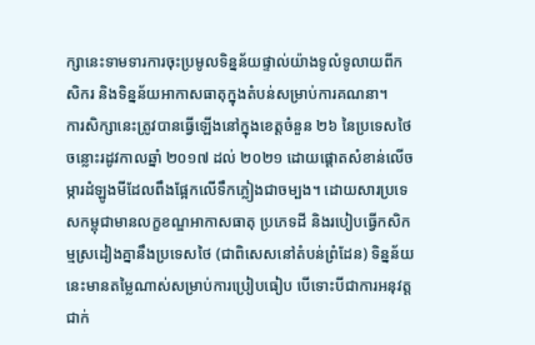ក្សានេះទាមទារការចុះប្រមូលទិន្នន័យផ្ទាល់យ៉ាងទូលំទូលាយពីកសិករ និងទិន្នន័យអាកាសធាតុក្នុងតំបន់សម្រាប់ការគណនា។
ការសិក្សានេះត្រូវបានធ្វើឡើងនៅក្នុងខេត្តចំនួន ២៦ នៃប្រទេសថៃចន្លោះរដូវកាលឆ្នាំ ២០១៧ ដល់ ២០២១ ដោយផ្តោតសំខាន់លើចម្ការដំឡូងមីដែលពឹងផ្អែកលើទឹកភ្លៀងជាចម្បង។ ដោយសារប្រទេសកម្ពុជាមានលក្ខខណ្ឌអាកាសធាតុ ប្រភេទដី និងរបៀបធ្វើកសិកម្មស្រដៀងគ្នានឹងប្រទេសថៃ (ជាពិសេសនៅតំបន់ព្រំដែន) ទិន្នន័យនេះមានតម្លៃណាស់សម្រាប់ការប្រៀបធៀប បើទោះបីជាការអនុវត្តជាក់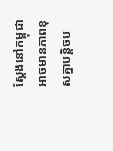ស្តែងនៅកម្ពុជាអាចមានភាពខុសគ្នាបន្តិចប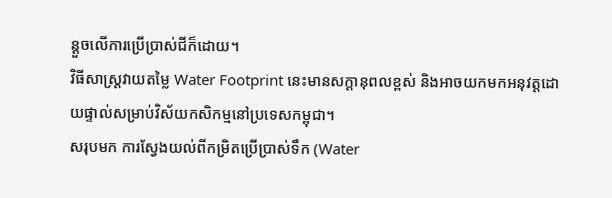ន្តួចលើការប្រើប្រាស់ជីក៏ដោយ។
វិធីសាស្រ្តវាយតម្លៃ Water Footprint នេះមានសក្តានុពលខ្ពស់ និងអាចយកមកអនុវត្តដោយផ្ទាល់សម្រាប់វិស័យកសិកម្មនៅប្រទេសកម្ពុជា។
សរុបមក ការស្វែងយល់ពីកម្រិតប្រើប្រាស់ទឹក (Water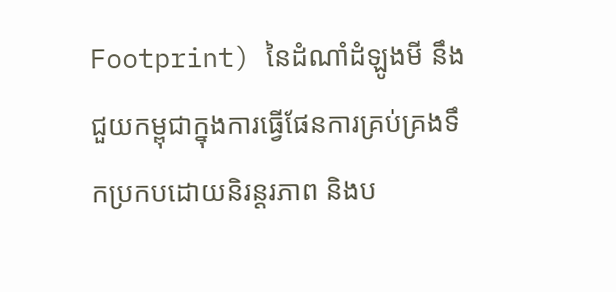Footprint) នៃដំណាំដំឡូងមី នឹងជួយកម្ពុជាក្នុងការធ្វើផែនការគ្រប់គ្រងទឹកប្រកបដោយនិរន្តរភាព និងប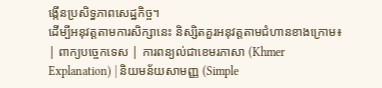ង្កើនប្រសិទ្ធភាពសេដ្ឋកិច្ច។
ដើម្បីអនុវត្តតាមការសិក្សានេះ និស្សិតគួរអនុវត្តតាមជំហានខាងក្រោម៖
| ពាក្យបច្ចេកទេស | ការពន្យល់ជាខេមរភាសា (Khmer Explanation) | និយមន័យសាមញ្ញ (Simple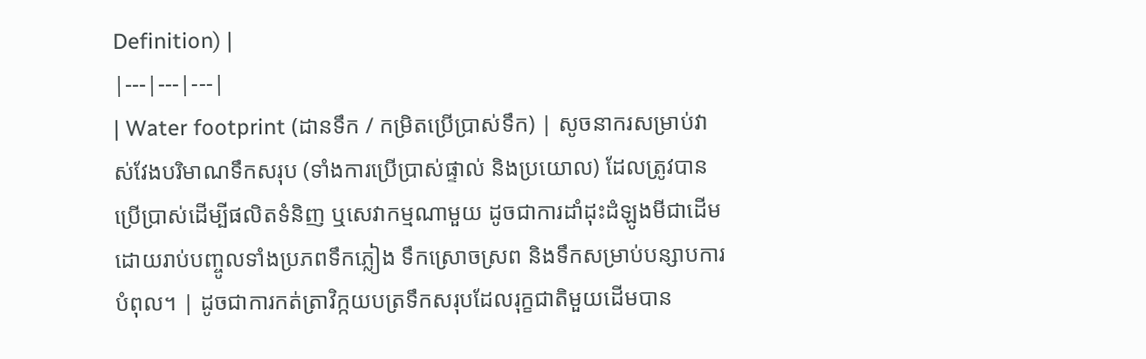Definition) |
|---|---|---|
| Water footprint (ដានទឹក / កម្រិតប្រើប្រាស់ទឹក) | សូចនាករសម្រាប់វាស់វែងបរិមាណទឹកសរុប (ទាំងការប្រើប្រាស់ផ្ទាល់ និងប្រយោល) ដែលត្រូវបានប្រើប្រាស់ដើម្បីផលិតទំនិញ ឬសេវាកម្មណាមួយ ដូចជាការដាំដុះដំឡូងមីជាដើម ដោយរាប់បញ្ចូលទាំងប្រភពទឹកភ្លៀង ទឹកស្រោចស្រព និងទឹកសម្រាប់បន្សាបការបំពុល។ | ដូចជាការកត់ត្រាវិក្កយបត្រទឹកសរុបដែលរុក្ខជាតិមួយដើមបាន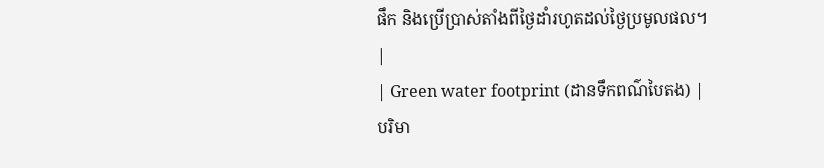ផឹក និងប្រើប្រាស់តាំងពីថ្ងៃដាំរហូតដល់ថ្ងៃប្រមូលផល។ |
| Green water footprint (ដានទឹកពណ៌បៃតង) | បរិមា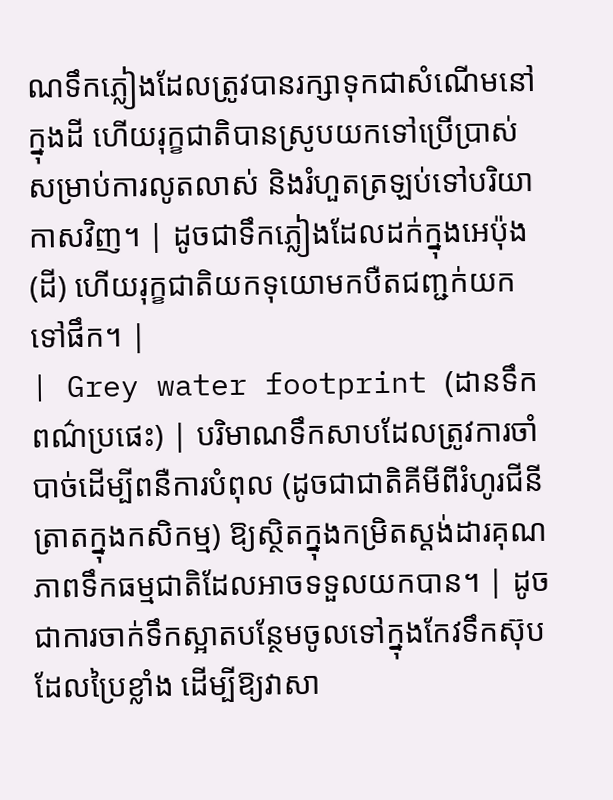ណទឹកភ្លៀងដែលត្រូវបានរក្សាទុកជាសំណើមនៅក្នុងដី ហើយរុក្ខជាតិបានស្រូបយកទៅប្រើប្រាស់សម្រាប់ការលូតលាស់ និងរំហួតត្រឡប់ទៅបរិយាកាសវិញ។ | ដូចជាទឹកភ្លៀងដែលដក់ក្នុងអេប៉ុង (ដី) ហើយរុក្ខជាតិយកទុយោមកបឺតជញ្ជក់យកទៅផឹក។ |
| Grey water footprint (ដានទឹកពណ៌ប្រផេះ) | បរិមាណទឹកសាបដែលត្រូវការចាំបាច់ដើម្បីពនឺការបំពុល (ដូចជាជាតិគីមីពីរំហូរជីនីត្រាតក្នុងកសិកម្ម) ឱ្យស្ថិតក្នុងកម្រិតស្តង់ដារគុណភាពទឹកធម្មជាតិដែលអាចទទួលយកបាន។ | ដូចជាការចាក់ទឹកស្អាតបន្ថែមចូលទៅក្នុងកែវទឹកស៊ុបដែលប្រៃខ្លាំង ដើម្បីឱ្យវាសា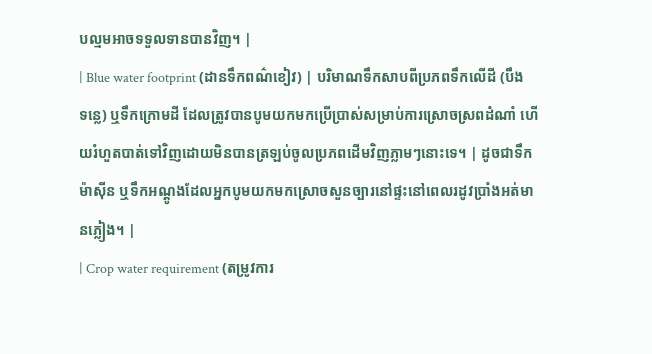បល្មមអាចទទួលទានបានវិញ។ |
| Blue water footprint (ដានទឹកពណ៌ខៀវ) | បរិមាណទឹកសាបពីប្រភពទឹកលើដី (បឹង ទន្លេ) ឬទឹកក្រោមដី ដែលត្រូវបានបូមយកមកប្រើប្រាស់សម្រាប់ការស្រោចស្រពដំណាំ ហើយរំហួតបាត់ទៅវិញដោយមិនបានត្រឡប់ចូលប្រភពដើមវិញភ្លាមៗនោះទេ។ | ដូចជាទឹកម៉ាស៊ីន ឬទឹកអណ្តូងដែលអ្នកបូមយកមកស្រោចសួនច្បារនៅផ្ទះនៅពេលរដូវប្រាំងអត់មានភ្លៀង។ |
| Crop water requirement (តម្រូវការ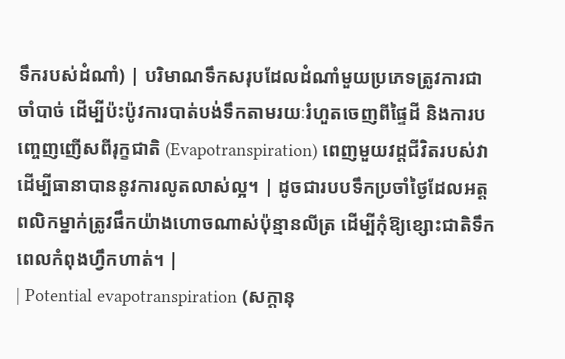ទឹករបស់ដំណាំ) | បរិមាណទឹកសរុបដែលដំណាំមួយប្រភេទត្រូវការជាចាំបាច់ ដើម្បីប៉ះប៉ូវការបាត់បង់ទឹកតាមរយៈរំហួតចេញពីផ្ទៃដី និងការបញ្ចេញញើសពីរុក្ខជាតិ (Evapotranspiration) ពេញមួយវដ្តជីវិតរបស់វាដើម្បីធានាបាននូវការលូតលាស់ល្អ។ | ដូចជារបបទឹកប្រចាំថ្ងៃដែលអត្តពលិកម្នាក់ត្រូវផឹកយ៉ាងហោចណាស់ប៉ុន្មានលីត្រ ដើម្បីកុំឱ្យខ្សោះជាតិទឹកពេលកំពុងហ្វឹកហាត់។ |
| Potential evapotranspiration (សក្តានុ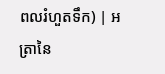ពលរំហួតទឹក) | អត្រានៃ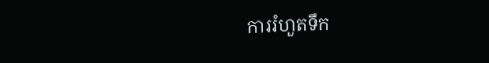ការរំហួតទឹក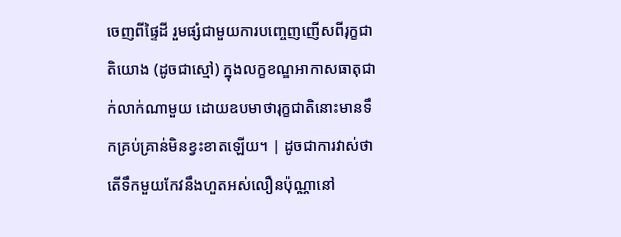ចេញពីផ្ទៃដី រួមផ្សំជាមួយការបញ្ចេញញើសពីរុក្ខជាតិយោង (ដូចជាស្មៅ) ក្នុងលក្ខខណ្ឌអាកាសធាតុជាក់លាក់ណាមួយ ដោយឧបមាថារុក្ខជាតិនោះមានទឹកគ្រប់គ្រាន់មិនខ្វះខាតឡើយ។ | ដូចជាការវាស់ថាតើទឹកមួយកែវនឹងហួតអស់លឿនប៉ុណ្ណានៅ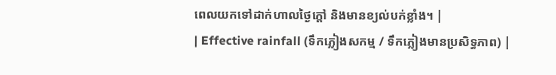ពេលយកទៅដាក់ហាលថ្ងៃក្តៅ និងមានខ្យល់បក់ខ្លាំង។ |
| Effective rainfall (ទឹកភ្លៀងសកម្ម / ទឹកភ្លៀងមានប្រសិទ្ធភាព) |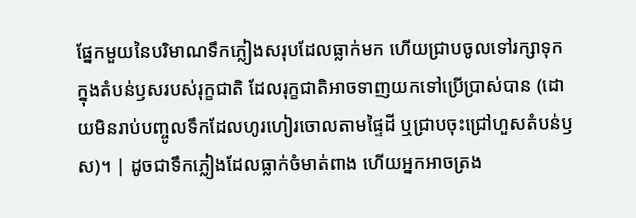ផ្នែកមួយនៃបរិមាណទឹកភ្លៀងសរុបដែលធ្លាក់មក ហើយជ្រាបចូលទៅរក្សាទុកក្នុងតំបន់ឫសរបស់រុក្ខជាតិ ដែលរុក្ខជាតិអាចទាញយកទៅប្រើប្រាស់បាន (ដោយមិនរាប់បញ្ចូលទឹកដែលហូរហៀរចោលតាមផ្ទៃដី ឬជ្រាបចុះជ្រៅហួសតំបន់ឫស)។ | ដូចជាទឹកភ្លៀងដែលធ្លាក់ចំមាត់ពាង ហើយអ្នកអាចត្រង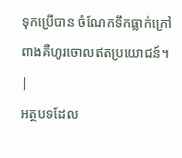ទុកប្រើបាន ចំណែកទឹកធ្លាក់ក្រៅពាងគឺហូរចោលឥតប្រយោជន៍។ |
អត្ថបទដែល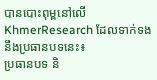បានបោះពុម្ពនៅលើ KhmerResearch ដែលទាក់ទងនឹងប្រធានបទនេះ៖
ប្រធានបទ និ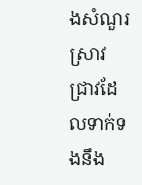ងសំណួរស្រាវជ្រាវដែលទាក់ទងនឹង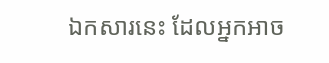ឯកសារនេះ ដែលអ្នកអាច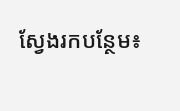ស្វែងរកបន្ថែម៖